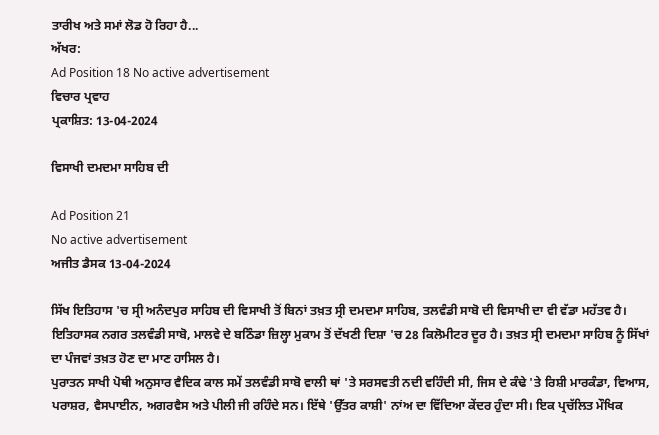ਤਾਰੀਖ ਅਤੇ ਸਮਾਂ ਲੋਡ ਹੋ ਰਿਹਾ ਹੈ...
ਅੱਖਰ:
Ad Position 18 No active advertisement
ਵਿਚਾਰ ਪ੍ਰਵਾਹ
ਪ੍ਰਕਾਸ਼ਿਤ: 13-04-2024

ਵਿਸਾਖੀ ਦਮਦਮਾ ਸਾਹਿਬ ਦੀ

Ad Position 21
No active advertisement
ਅਜੀਤ ਡੈਸਕ 13-04-2024

ਸਿੱਖ ਇਤਿਹਾਸ 'ਚ ਸ੍ਰੀ ਅਨੰਦਪੁਰ ਸਾਹਿਬ ਦੀ ਵਿਸਾਖੀ ਤੋਂ ਬਿਨਾਂ ਤਖ਼ਤ ਸ੍ਰੀ ਦਮਦਮਾ ਸਾਹਿਬ, ਤਲਵੰਡੀ ਸਾਬੋ ਦੀ ਵਿਸਾਖੀ ਦਾ ਵੀ ਵੱਡਾ ਮਹੱਤਵ ਹੈ। ਇਤਿਹਾਸਕ ਨਗਰ ਤਲਵੰਡੀ ਸਾਬੋ, ਮਾਲਵੇ ਦੇ ਬਠਿੰਡਾ ਜ਼ਿਲ੍ਹਾ ਮੁਕਾਮ ਤੋਂ ਦੱਖਣੀ ਦਿਸ਼ਾ 'ਚ 28 ਕਿਲੋਮੀਟਰ ਦੂਰ ਹੈ। ਤਖ਼ਤ ਸ੍ਰੀ ਦਮਦਮਾ ਸਾਹਿਬ ਨੂੰ ਸਿੱਖਾਂ ਦਾ ਪੰਜਵਾਂ ਤਖ਼ਤ ਹੋਣ ਦਾ ਮਾਣ ਹਾਸਿਲ ਹੈ।
ਪੁਰਾਤਨ ਸਾਖੀ ਪੋਥੀ ਅਨੁਸਾਰ ਵੈਦਿਕ ਕਾਲ ਸਮੇਂ ਤਲਵੰਡੀ ਸਾਬੋ ਵਾਲੀ ਥਾਂ 'ਤੇ ਸਰਸਵਤੀ ਨਦੀ ਵਹਿੰਦੀ ਸੀ, ਜਿਸ ਦੇ ਕੰਢੇ 'ਤੇ ਰਿਸ਼ੀ ਮਾਰਕੰਡਾ, ਵਿਆਸ, ਪਰਾਸ਼ਰ, ਵੈਸਪਾਈਨ, ਅਗਰਵੈਸ ਅਤੇ ਪੀਲੀ ਜੀ ਰਹਿੰਦੇ ਸਨ। ਇੱਥੇ 'ਉੱਤਰ ਕਾਸ਼ੀ' ਨਾਂਅ ਦਾ ਵਿੱਦਿਆ ਕੇਂਦਰ ਹੁੰਦਾ ਸੀ। ਇਕ ਪ੍ਰਚੱਲਿਤ ਮੌਖਿਕ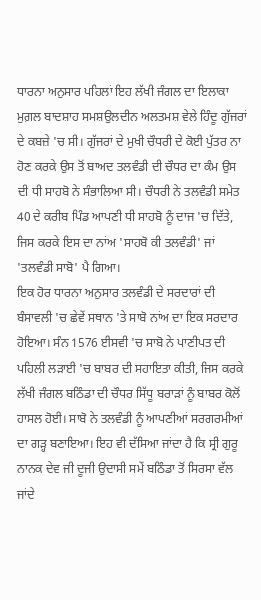ਧਾਰਨਾ ਅਨੁਸਾਰ ਪਹਿਲਾਂ ਇਹ ਲੱਖੀ ਜੰਗਲ ਦਾ ਇਲਾਕਾ ਮੁਗ਼ਲ ਬਾਦਸ਼ਾਹ ਸਮਸ਼ਉਲਦੀਨ ਅਲਤਮਸ਼ ਵੇਲੇ ਹਿੰਦੂ ਗੁੱਜਰਾਂ ਦੇ ਕਬਜ਼ੇ 'ਚ ਸੀ। ਗੁੱਜਰਾਂ ਦੇ ਮੁਖੀ ਚੌਧਰੀ ਦੇ ਕੋਈ ਪੁੱਤਰ ਨਾ ਹੋਣ ਕਰਕੇ ਉਸ ਤੋਂ ਬਾਅਦ ਤਲਵੰਡੀ ਦੀ ਚੌਧਰ ਦਾ ਕੰਮ ਉਸ ਦੀ ਧੀ ਸਾਹਬੋ ਨੇ ਸੰਭਾਲਿਆ ਸੀ। ਚੌਧਰੀ ਨੇ ਤਲਵੰਡੀ ਸਮੇਤ 40 ਦੇ ਕਰੀਬ ਪਿੰਡ ਆਪਣੀ ਧੀ ਸਾਹਬੋ ਨੂੰ ਦਾਜ 'ਚ ਦਿੱਤੇ, ਜਿਸ ਕਰਕੇ ਇਸ ਦਾ ਨਾਂਅ 'ਸਾਹਬੋ ਕੀ ਤਲਵੰਡੀ' ਜਾਂ 'ਤਲਵੰਡੀ ਸਾਬੋ' ਪੈ ਗਿਆ।
ਇਕ ਹੋਰ ਧਾਰਨਾ ਅਨੁਸਾਰ ਤਲਵੰਡੀ ਦੇ ਸਰਦਾਰਾਂ ਦੀ ਬੰਸਾਵਲੀ 'ਚ ਛੇਵੇਂ ਸਥਾਨ 'ਤੇ ਸਾਬੋ ਨਾਂਅ ਦਾ ਇਕ ਸਰਦਾਰ ਹੋਇਆ। ਸੰਨ 1576 ਈਸਵੀ 'ਚ ਸਾਬੋ ਨੇ ਪਾਣੀਪਤ ਦੀ ਪਹਿਲੀ ਲੜਾਈ 'ਚ ਬਾਬਰ ਦੀ ਸਹਾਇਤਾ ਕੀਤੀ, ਜਿਸ ਕਰਕੇ ਲੱਖੀ ਜੰਗਲ ਬਠਿੰਡਾ ਦੀ ਚੌਧਰ ਸਿੱਧੂ ਬਰਾੜਾਂ ਨੂੰ ਬਾਬਰ ਕੋਲੋਂ ਹਾਸਲ ਹੋਈ। ਸਾਬੋ ਨੇ ਤਲਵੰਡੀ ਨੂੰ ਆਪਣੀਆਂ ਸਰਗਰਮੀਆਂ ਦਾ ਗੜ੍ਹ ਬਣਾਇਆ। ਇਹ ਵੀ ਦੱਸਿਆ ਜਾਂਦਾ ਹੈ ਕਿ ਸ੍ਰੀ ਗੁਰੂ ਨਾਨਕ ਦੇਵ ਜੀ ਦੂਜੀ ਉਦਾਸੀ ਸਮੇਂ ਬਠਿੰਡਾ ਤੋਂ ਸਿਰਸਾ ਵੱਲ ਜਾਂਦੇ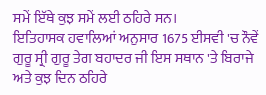ਸਮੇਂ ਇੱਥੇ ਕੁਝ ਸਮੇਂ ਲਈ ਠਹਿਰੇ ਸਨ।
ਇਤਿਹਾਸਕ ਹਵਾਲਿਆਂ ਅਨੁਸਾਰ 1675 ਈਸਵੀ 'ਚ ਨੌਵੇਂ ਗੁਰੂ ਸ੍ਰੀ ਗੁਰੂ ਤੇਗ ਬਹਾਦਰ ਜੀ ਇਸ ਸਥਾਨ 'ਤੇ ਬਿਰਾਜੇ ਅਤੇ ਕੁਝ ਦਿਨ ਠਹਿਰੇ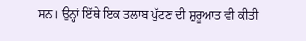ਸਨ। ਉਨ੍ਹਾਂ ਇੱਥੇ ਇਕ ਤਲਾਬ ਪੁੱਟਣ ਦੀ ਸ਼ੁਰੂਆਤ ਵੀ ਕੀਤੀ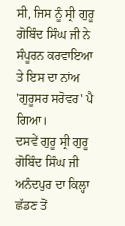ਸੀ, ਜਿਸ ਨੂੰ ਸ੍ਰੀ ਗੁਰੂ ਗੋਬਿੰਦ ਸਿੰਘ ਜੀ ਨੇ ਸੰਪੂਰਨ ਕਰਵਾਇਆ ਤੇ ਇਸ ਦਾ ਨਾਂਅ 'ਗੁਰੂਸਰ ਸਰੋਵਰ' ਪੈ ਗਿਆ।
ਦਸਵੇਂ ਗੁਰੂ ਸ੍ਰੀ ਗੁਰੂ ਗੋਬਿੰਦ ਸਿੰਘ ਜੀ ਅਨੰਦਪੁਰ ਦਾ ਕਿਲ੍ਹਾ ਛੱਡਣ ਤੋਂ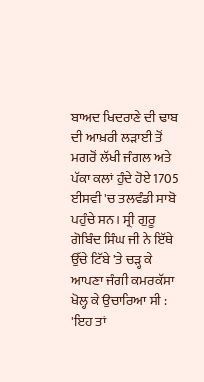ਬਾਅਦ ਖਿਦਰਾਣੇ ਦੀ ਢਾਬ ਦੀ ਆਖ਼ਰੀ ਲੜਾਈ ਤੋਂ ਮਗਰੋਂ ਲੱਖੀ ਜੰਗਲ ਅਤੇ ਪੱਕਾ ਕਲਾਂ ਹੁੰਦੇ ਹੋਏ 1705 ਈਸਵੀ 'ਚ ਤਲਵੰਡੀ ਸਾਬੋ ਪਹੁੰਚੇ ਸਨ। ਸ੍ਰੀ ਗੁਰੂ ਗੋਬਿੰਦ ਸਿੰਘ ਜੀ ਨੇ ਇੱਥੇ ਉੱਚੇ ਟਿੱਬੇ 'ਤੇ ਚੜ੍ਹ ਕੇ ਆਪਣਾ ਜੰਗੀ ਕਮਰਕੱਸਾ ਖੋਲ੍ਹ ਕੇ ਉਚਾਰਿਆ ਸੀ : 'ਇਹ ਤਾਂ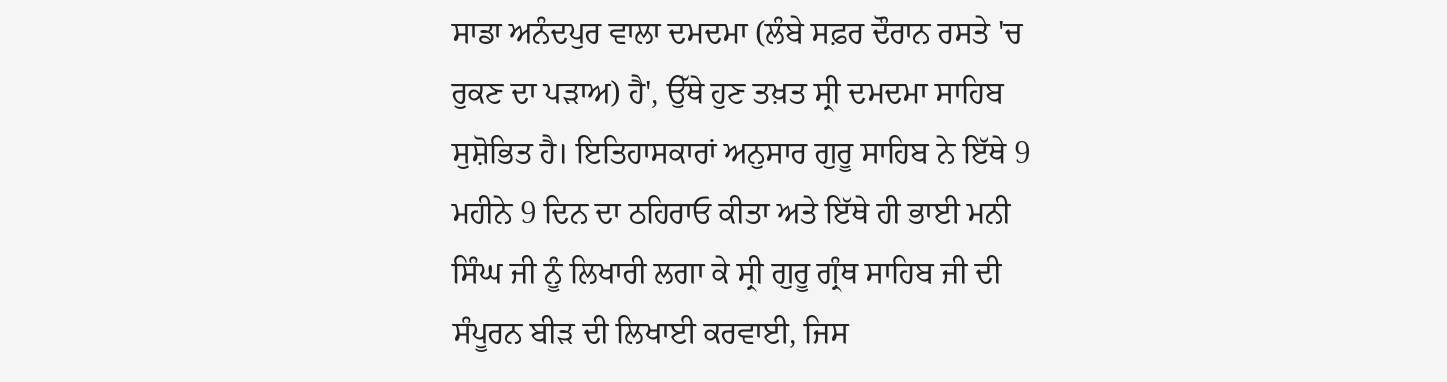ਸਾਡਾ ਅਨੰਦਪੁਰ ਵਾਲਾ ਦਮਦਮਾ (ਲੰਬੇ ਸਫ਼ਰ ਦੌਰਾਨ ਰਸਤੇ 'ਚ ਰੁਕਣ ਦਾ ਪੜਾਅ) ਹੈ', ਉੱਥੇ ਹੁਣ ਤਖ਼ਤ ਸ੍ਰੀ ਦਮਦਮਾ ਸਾਹਿਬ ਸੁਸ਼ੋਭਿਤ ਹੈ। ਇਤਿਹਾਸਕਾਰਾਂ ਅਨੁਸਾਰ ਗੁਰੂ ਸਾਹਿਬ ਨੇ ਇੱਥੇ 9 ਮਹੀਨੇ 9 ਦਿਨ ਦਾ ਠਹਿਰਾਓ ਕੀਤਾ ਅਤੇ ਇੱਥੇ ਹੀ ਭਾਈ ਮਨੀ ਸਿੰਘ ਜੀ ਨੂੰ ਲਿਖਾਰੀ ਲਗਾ ਕੇ ਸ੍ਰੀ ਗੁਰੂ ਗ੍ਰੰਥ ਸਾਹਿਬ ਜੀ ਦੀ ਸੰਪੂਰਨ ਬੀੜ ਦੀ ਲਿਖਾਈ ਕਰਵਾਈ, ਜਿਸ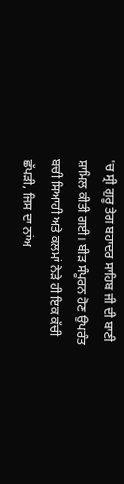'ਚ ਸ੍ਰੀ ਗੁਰੂ ਤੇਗ ਬਹਾਦਰ ਸਾਹਿਬ ਜੀ ਦੀ ਬਾਣੀ ਸ਼ਾਮਿਲ ਕੀਤੀ ਗਈ। ਬੀੜ ਸੰਪੂਰਨ ਹੋਣ ਉਪਰੰਤ ਬਚੀ ਸਿਆਹੀ ਅਤੇ ਕਲਮਾਂ ਨੇੜੇ ਹੀ ਇਕ ਕੱਚੀ ਛੱਪੜੀ, ਜਿਸ ਦਾ ਨਾਂਅ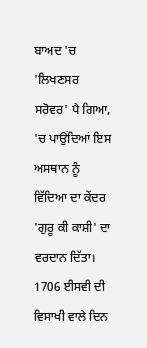ਬਾਅਦ 'ਚ 'ਲਿਖਣਸਰ ਸਰੋਵਰ' ਪੈ ਗਿਆ, 'ਚ ਪਾਉਂਦਿਆਂ ਇਸ ਅਸਥਾਨ ਨੂੰ ਵਿੱਦਿਆ ਦਾ ਕੇਂਦਰ 'ਗੁਰੂ ਕੀ ਕਾਸ਼ੀ' ਦਾ ਵਰਦਾਨ ਦਿੱਤਾ।
1706 ਈਸਵੀ ਦੀ ਵਿਸਾਖੀ ਵਾਲੇ ਦਿਨ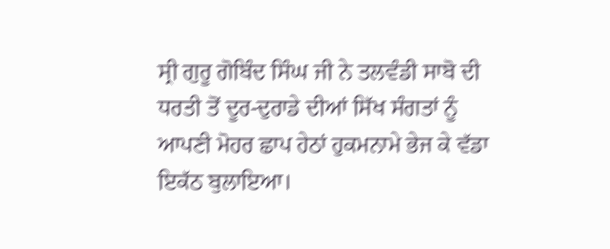ਸ੍ਰੀ ਗੁਰੂ ਗੋਬਿੰਦ ਸਿੰਘ ਜੀ ਨੇ ਤਲਵੰਡੀ ਸਾਬੋ ਦੀ ਧਰਤੀ ਤੋਂ ਦੂਰ-ਦੁਰਾਡੇ ਦੀਆਂ ਸਿੱਖ ਸੰਗਤਾਂ ਨੂੰ ਆਪਣੀ ਮੋਹਰ ਛਾਪ ਹੇਠਾਂ ਹੁਕਮਨਾਮੇ ਭੇਜ ਕੇ ਵੱਡਾ ਇਕੱਠ ਬੁਲਾਇਆ।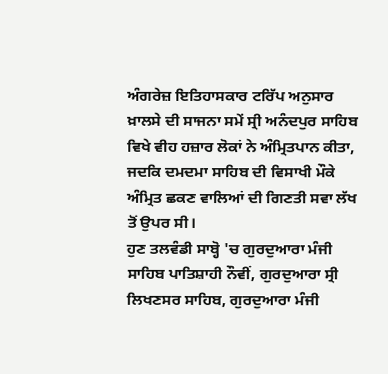ਅੰਗਰੇਜ਼ ਇਤਿਹਾਸਕਾਰ ਟਰਿੱਪ ਅਨੁਸਾਰ ਖ਼ਾਲਸੇ ਦੀ ਸਾਜਨਾ ਸਮੇਂ ਸ੍ਰੀ ਅਨੰਦਪੁਰ ਸਾਹਿਬ ਵਿਖੇ ਵੀਹ ਹਜ਼ਾਰ ਲੋਕਾਂ ਨੇ ਅੰਮ੍ਰਿਤਪਾਨ ਕੀਤਾ, ਜਦਕਿ ਦਮਦਮਾ ਸਾਹਿਬ ਦੀ ਵਿਸਾਖੀ ਮੌਕੇ ਅੰਮ੍ਰਿਤ ਛਕਣ ਵਾਲਿਆਂ ਦੀ ਗਿਣਤੀ ਸਵਾ ਲੱਖ ਤੋਂ ਉਪਰ ਸੀ।
ਹੁਣ ਤਲਵੰਡੀ ਸਾਬ੍ਹੋ 'ਚ ਗੁਰਦੁਆਰਾ ਮੰਜੀ ਸਾਹਿਬ ਪਾਤਿਸ਼ਾਹੀ ਨੌਵੀਂ, ਗੁਰਦੁਆਰਾ ਸ੍ਰੀ ਲਿਖਣਸਰ ਸਾਹਿਬ, ਗੁਰਦੁਆਰਾ ਮੰਜੀ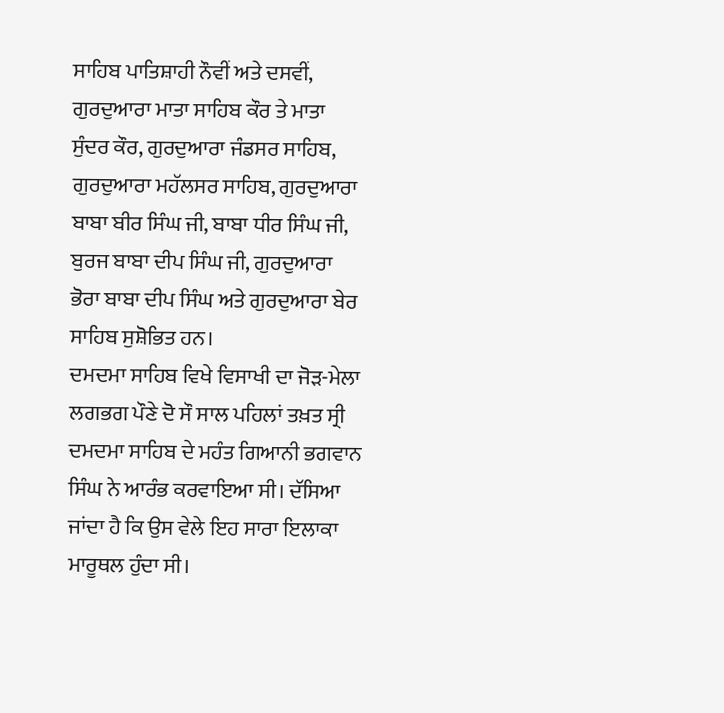ਸਾਹਿਬ ਪਾਤਿਸ਼ਾਹੀ ਨੌਵੀਂ ਅਤੇ ਦਸਵੀਂ, ਗੁਰਦੁਆਰਾ ਮਾਤਾ ਸਾਹਿਬ ਕੌਰ ਤੇ ਮਾਤਾ ਸੁੰਦਰ ਕੌਰ, ਗੁਰਦੁਆਰਾ ਜੰਡਸਰ ਸਾਹਿਬ, ਗੁਰਦੁਆਰਾ ਮਹੱਲਸਰ ਸਾਹਿਬ, ਗੁਰਦੁਆਰਾ ਬਾਬਾ ਬੀਰ ਸਿੰਘ ਜੀ, ਬਾਬਾ ਧੀਰ ਸਿੰਘ ਜੀ, ਬੁਰਜ ਬਾਬਾ ਦੀਪ ਸਿੰਘ ਜੀ, ਗੁਰਦੁਆਰਾ ਭੋਰਾ ਬਾਬਾ ਦੀਪ ਸਿੰਘ ਅਤੇ ਗੁਰਦੁਆਰਾ ਬੇਰ ਸਾਹਿਬ ਸੁਸ਼ੋਭਿਤ ਹਨ।
ਦਮਦਮਾ ਸਾਹਿਬ ਵਿਖੇ ਵਿਸਾਖੀ ਦਾ ਜੋੜ-ਮੇਲਾ ਲਗਭਗ ਪੌਣੇ ਦੋ ਸੌ ਸਾਲ ਪਹਿਲਾਂ ਤਖ਼ਤ ਸ੍ਰੀ ਦਮਦਮਾ ਸਾਹਿਬ ਦੇ ਮਹੰਤ ਗਿਆਨੀ ਭਗਵਾਨ ਸਿੰਘ ਨੇ ਆਰੰਭ ਕਰਵਾਇਆ ਸੀ। ਦੱਸਿਆ ਜਾਂਦਾ ਹੈ ਕਿ ਉਸ ਵੇਲੇ ਇਹ ਸਾਰਾ ਇਲਾਕਾ ਮਾਰੂਥਲ ਹੁੰਦਾ ਸੀ।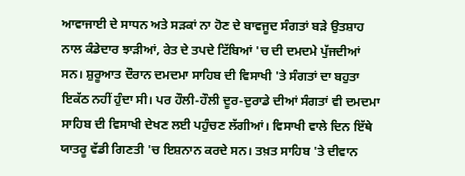ਆਵਾਜਾਈ ਦੇ ਸਾਧਨ ਅਤੇ ਸੜਕਾਂ ਨਾ ਹੋਣ ਦੇ ਬਾਵਜੂਦ ਸੰਗਤਾਂ ਬੜੇ ਉਤਸ਼ਾਹ ਨਾਲ ਕੰਡੇਦਾਰ ਝਾੜੀਆਂ, ਰੇਤ ਦੇ ਤਪਦੇ ਟਿੱਬਿਆਂ 'ਚ ਦੀ ਦਮਦਮੇ ਪੁੱਜਦੀਆਂ ਸਨ। ਸ਼ੁਰੂਆਤ ਦੌਰਾਨ ਦਮਦਮਾ ਸਾਹਿਬ ਦੀ ਵਿਸਾਖੀ 'ਤੇ ਸੰਗਤਾਂ ਦਾ ਬਹੁਤਾ ਇਕੱਠ ਨਹੀਂ ਹੁੰਦਾ ਸੀ। ਪਰ ਹੌਲੀ-ਹੌਲੀ ਦੂਰ-ਦੁਰਾਡੇ ਦੀਆਂ ਸੰਗਤਾਂ ਵੀ ਦਮਦਮਾ ਸਾਹਿਬ ਦੀ ਵਿਸਾਖੀ ਦੇਖਣ ਲਈ ਪਹੁੰਚਣ ਲੱਗੀਆਂ। ਵਿਸਾਖੀ ਵਾਲੇ ਦਿਨ ਇੱਥੇ ਯਾਤਰੂ ਵੱਡੀ ਗਿਣਤੀ 'ਚ ਇਸ਼ਨਾਨ ਕਰਦੇ ਸਨ। ਤਖ਼ਤ ਸਾਹਿਬ 'ਤੇ ਦੀਵਾਨ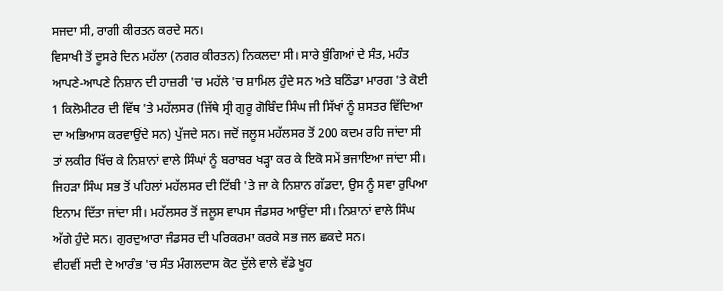ਸਜਦਾ ਸੀ, ਰਾਗੀ ਕੀਰਤਨ ਕਰਦੇ ਸਨ।
ਵਿਸਾਖੀ ਤੋਂ ਦੂਸਰੇ ਦਿਨ ਮਹੱਲਾ (ਨਗਰ ਕੀਰਤਨ) ਨਿਕਲਦਾ ਸੀ। ਸਾਰੇ ਬੁੰਗਿਆਂ ਦੇ ਸੰਤ, ਮਹੰਤ ਆਪਣੇ-ਆਪਣੇ ਨਿਸ਼ਾਨ ਦੀ ਹਾਜ਼ਰੀ 'ਚ ਮਹੱਲੇ 'ਚ ਸ਼ਾਮਿਲ ਹੁੰਦੇ ਸਨ ਅਤੇ ਬਠਿੰਡਾ ਮਾਰਗ 'ਤੇ ਕੋਈ 1 ਕਿਲੋਮੀਟਰ ਦੀ ਵਿੱਥ 'ਤੇ ਮਹੱਲਸਰ (ਜਿੱਥੇ ਸ੍ਰੀ ਗੁਰੂ ਗੋਬਿੰਦ ਸਿੰਘ ਜੀ ਸਿੱਖਾਂ ਨੂੰ ਸ਼ਸਤਰ ਵਿੱਦਿਆ ਦਾ ਅਭਿਆਸ ਕਰਵਾਉਂਦੇ ਸਨ) ਪੁੱਜਦੇ ਸਨ। ਜਦੋਂ ਜਲੂਸ ਮਹੱਲਸਰ ਤੋਂ 200 ਕਦਮ ਰਹਿ ਜਾਂਦਾ ਸੀ ਤਾਂ ਲਕੀਰ ਖਿੱਚ ਕੇ ਨਿਸ਼ਾਨਾਂ ਵਾਲੇ ਸਿੰਘਾਂ ਨੂੰ ਬਰਾਬਰ ਖੜ੍ਹਾ ਕਰ ਕੇ ਇਕੋ ਸਮੇਂ ਭਜਾਇਆ ਜਾਂਦਾ ਸੀ। ਜਿਹੜਾ ਸਿੰਘ ਸਭ ਤੋਂ ਪਹਿਲਾਂ ਮਹੱਲਸਰ ਦੀ ਟਿੱਬੀ 'ਤੇ ਜਾ ਕੇ ਨਿਸ਼ਾਨ ਗੱਡਦਾ, ਉਸ ਨੂੰ ਸਵਾ ਰੁਪਿਆ ਇਨਾਮ ਦਿੱਤਾ ਜਾਂਦਾ ਸੀ। ਮਹੱਲਸਰ ਤੋਂ ਜਲੂਸ ਵਾਪਸ ਜੰਡਸਰ ਆਉਂਦਾ ਸੀ। ਨਿਸ਼ਾਨਾਂ ਵਾਲੇ ਸਿੰਘ ਅੱਗੇ ਹੁੰਦੇ ਸਨ। ਗੁਰਦੁਆਰਾ ਜੰਡਸਰ ਦੀ ਪਰਿਕਰਮਾ ਕਰਕੇ ਸਭ ਜਲ ਛਕਦੇ ਸਨ।
ਵੀਹਵੀਂ ਸਦੀ ਦੇ ਆਰੰਭ 'ਚ ਸੰਤ ਮੰਗਲਦਾਸ ਕੋਟ ਦੁੱਲੇ ਵਾਲੇ ਵੱਡੇ ਖੂਹ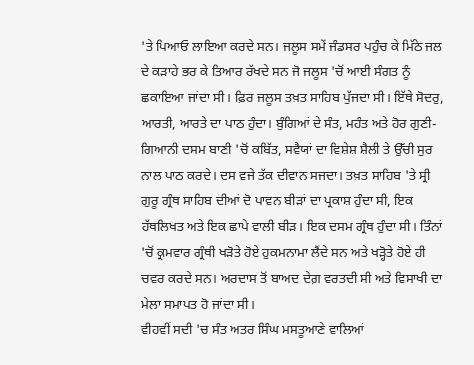'ਤੇ ਪਿਆਓ ਲਾਇਆ ਕਰਦੇ ਸਨ। ਜਲੂਸ ਸਮੇਂ ਜੰਡਸਰ ਪਹੁੰਚ ਕੇ ਮਿੱਠੇ ਜਲ ਦੇ ਕੜਾਹੇ ਭਰ ਕੇ ਤਿਆਰ ਰੱਖਦੇ ਸਨ ਜੋ ਜਲੂਸ 'ਚੋਂ ਆਈ ਸੰਗਤ ਨੂੰ ਛਕਾਇਆ ਜਾਂਦਾ ਸੀ। ਫ਼ਿਰ ਜਲੂਸ ਤਖ਼ਤ ਸਾਹਿਬ ਪੁੱਜਦਾ ਸੀ। ਇੱਥੇ ਸੋਦਰੁ, ਆਰਤੀ, ਆਰਤੇ ਦਾ ਪਾਠ ਹੁੰਦਾ। ਬੁੰਗਿਆਂ ਦੇ ਸੰਤ, ਮਹੰਤ ਅਤੇ ਹੋਰ ਗੁਣੀ-ਗਿਆਨੀ ਦਸਮ ਬਾਣੀ 'ਚੋਂ ਕਬਿੱਤ, ਸਵੈਯਾਂ ਦਾ ਵਿਸ਼ੇਸ਼ ਸ਼ੈਲੀ ਤੇ ਉੱਚੀ ਸੁਰ ਨਾਲ ਪਾਠ ਕਰਦੇ। ਦਸ ਵਜੇ ਤੱਕ ਦੀਵਾਨ ਸਜਦਾ। ਤਖ਼ਤ ਸਾਹਿਬ 'ਤੇ ਸ੍ਰੀ ਗੁਰੂ ਗ੍ਰੰਥ ਸਾਹਿਬ ਦੀਆਂ ਦੋ ਪਾਵਨ ਬੀੜਾਂ ਦਾ ਪ੍ਰਕਾਸ਼ ਹੁੰਦਾ ਸੀ, ਇਕ ਹੱਥਲਿਖਤ ਅਤੇ ਇਕ ਛਾਪੇ ਵਾਲੀ ਬੀੜ। ਇਕ ਦਸਮ ਗ੍ਰੰਥ ਹੁੰਦਾ ਸੀ। ਤਿੰਨਾਂ 'ਚੋਂ ਕ੍ਰਮਵਾਰ ਗ੍ਰੰਥੀ ਖੜੋਤੇ ਹੋਏ ਹੁਕਮਨਾਮਾ ਲੈਂਦੇ ਸਨ ਅਤੇ ਖੜ੍ਹੋਤੇ ਹੋਏ ਹੀ ਚਵਰ ਕਰਦੇ ਸਨ। ਅਰਦਾਸ ਤੋਂ ਬਾਅਦ ਦੇਗ਼ ਵਰਤਦੀ ਸੀ ਅਤੇ ਵਿਸਾਖੀ ਦਾ ਮੇਲਾ ਸਮਾਪਤ ਹੋ ਜਾਂਦਾ ਸੀ।
ਵੀਹਵੀਂ ਸਦੀ 'ਚ ਸੰਤ ਅਤਰ ਸਿੰਘ ਮਸਤੂਆਣੇ ਵਾਲਿਆਂ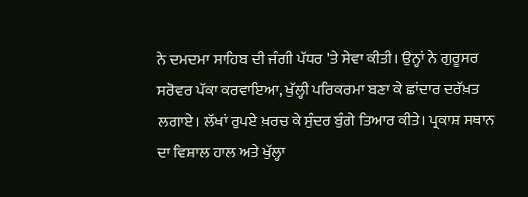ਨੇ ਦਮਦਮਾ ਸਾਹਿਬ ਦੀ ਜੰਗੀ ਪੱਧਰ 'ਤੇ ਸੇਵਾ ਕੀਤੀ। ਉਨ੍ਹਾਂ ਨੇ ਗੁਰੂਸਰ ਸਰੋਵਰ ਪੱਕਾ ਕਰਵਾਇਆ, ਖੁੱਲ੍ਹੀ ਪਰਿਕਰਮਾ ਬਣਾ ਕੇ ਛਾਂਦਾਰ ਦਰੱਖ਼ਤ ਲਗਾਏ। ਲੱਖਾਂ ਰੁਪਏ ਖ਼ਰਚ ਕੇ ਸੁੰਦਰ ਬੁੰਗੇ ਤਿਆਰ ਕੀਤੇ। ਪ੍ਰਕਾਸ਼ ਸਥਾਨ ਦਾ ਵਿਸ਼ਾਲ ਹਾਲ ਅਤੇ ਖੁੱਲ੍ਹਾ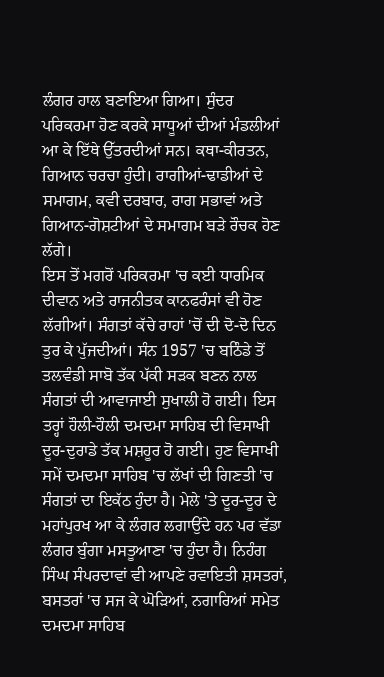ਲੰਗਰ ਹਾਲ ਬਣਾਇਆ ਗਿਆ। ਸੁੰਦਰ ਪਰਿਕਰਮਾ ਹੋਣ ਕਰਕੇ ਸਾਧੂਆਂ ਦੀਆਂ ਮੰਡਲੀਆਂ ਆ ਕੇ ਇੱਥੇ ਉੱਤਰਦੀਆਂ ਸਨ। ਕਥਾ-ਕੀਰਤਨ, ਗਿਆਨ ਚਰਚਾ ਹੁੰਦੀ। ਰਾਗੀਆਂ-ਢਾਡੀਆਂ ਦੇ ਸਮਾਗਮ, ਕਵੀ ਦਰਬਾਰ, ਰਾਗ ਸਭਾਵਾਂ ਅਤੇ ਗਿਆਨ-ਗੋਸ਼ਟੀਆਂ ਦੇ ਸਮਾਗਮ ਬੜੇ ਰੌਚਕ ਹੋਣ ਲੱਗੇ।
ਇਸ ਤੋਂ ਮਗਰੋਂ ਪਰਿਕਰਮਾ 'ਚ ਕਈ ਧਾਰਮਿਕ ਦੀਵਾਨ ਅਤੇ ਰਾਜਨੀਤਕ ਕਾਨਫਰੰਸਾਂ ਵੀ ਹੋਣ ਲੱਗੀਆਂ। ਸੰਗਤਾਂ ਕੱਚੇ ਰਾਹਾਂ 'ਚੋਂ ਦੀ ਦੋ-ਦੋ ਦਿਨ ਤੁਰ ਕੇ ਪੁੱਜਦੀਆਂ। ਸੰਨ 1957 'ਚ ਬਠਿੰਡੇ ਤੋਂ ਤਲਵੰਡੀ ਸਾਬੋ ਤੱਕ ਪੱਕੀ ਸੜਕ ਬਣਨ ਨਾਲ ਸੰਗਤਾਂ ਦੀ ਆਵਾਜਾਈ ਸੁਖਾਲੀ ਹੋ ਗਈ। ਇਸ ਤਰ੍ਹਾਂ ਹੌਲੀ-ਹੌਲੀ ਦਮਦਮਾ ਸਾਹਿਬ ਦੀ ਵਿਸਾਖੀ ਦੂਰ-ਦੁਰਾਡੇ ਤੱਕ ਮਸ਼ਹੂਰ ਹੋ ਗਈ। ਹੁਣ ਵਿਸਾਖੀ ਸਮੇਂ ਦਮਦਮਾ ਸਾਹਿਬ 'ਚ ਲੱਖਾਂ ਦੀ ਗਿਣਤੀ 'ਚ ਸੰਗਤਾਂ ਦਾ ਇਕੱਠ ਹੁੰਦਾ ਹੈ। ਮੇਲੇ 'ਤੇ ਦੂਰ-ਦੂਰ ਦੇ ਮਹਾਂਪੁਰਖ ਆ ਕੇ ਲੰਗਰ ਲਗਾਉਂਦੇ ਹਨ ਪਰ ਵੱਡਾ ਲੰਗਰ ਬੁੰਗਾ ਮਸਤੂਆਣਾ 'ਚ ਹੁੰਦਾ ਹੈ। ਨਿਹੰਗ ਸਿੰਘ ਸੰਪਰਦਾਵਾਂ ਵੀ ਆਪਣੇ ਰਵਾਇਤੀ ਸ਼ਸਤਰਾਂ, ਬਸਤਰਾਂ 'ਚ ਸਜ ਕੇ ਘੋੜਿਆਂ, ਨਗਾਰਿਆਂ ਸਮੇਤ ਦਮਦਮਾ ਸਾਹਿਬ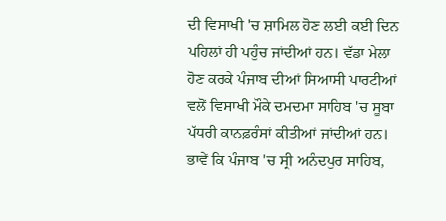ਦੀ ਵਿਸਾਖੀ 'ਚ ਸ਼ਾਮਿਲ ਹੋਣ ਲਈ ਕਈ ਦਿਨ ਪਹਿਲਾਂ ਹੀ ਪਹੁੰਚ ਜਾਂਦੀਆਂ ਹਨ। ਵੱਡਾ ਮੇਲਾ ਹੋਣ ਕਰਕੇ ਪੰਜਾਬ ਦੀਆਂ ਸਿਆਸੀ ਪਾਰਟੀਆਂ ਵਲੋਂ ਵਿਸਾਖੀ ਮੌਕੇ ਦਮਦਮਾ ਸਾਹਿਬ 'ਚ ਸੂਬਾ ਪੱਧਰੀ ਕਾਨਫ਼ਰੰਸਾਂ ਕੀਤੀਆਂ ਜਾਂਦੀਆਂ ਹਨ। ਭਾਵੇਂ ਕਿ ਪੰਜਾਬ 'ਚ ਸ੍ਰੀ ਅਨੰਦਪੁਰ ਸਾਹਿਬ,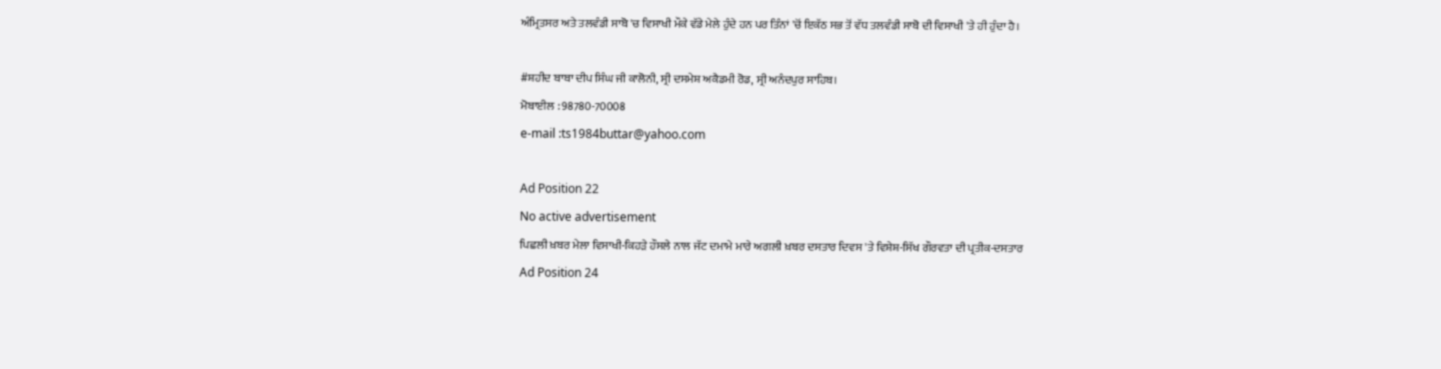ਅੰਮ੍ਰਿਤਸਰ ਅਤੇ ਤਲਵੰਡੀ ਸਾਬੋ 'ਚ ਵਿਸਾਖੀ ਮੌਕੇ ਵੱਡੇ ਮੇਲੇ ਹੁੰਦੇ ਹਨ ਪਰ ਤਿੰਨਾਂ 'ਚੋਂ ਇਕੱਠ ਸਭ ਤੋਂ ਵੱਧ ਤਲਵੰਡੀ ਸਾਬੋ ਦੀ ਵਿਸਾਖੀ 'ਤੇ ਹੀ ਹੁੰਦਾ ਹੈ।

#ਸ਼ਹੀਦ ਬਾਬਾ ਦੀਪ ਸਿੰਘ ਜੀ ਕਾਲੋਨੀ, ਸ੍ਰੀ ਦਸਮੇਸ਼ ਅਕੈਡਮੀ ਰੋਡ, ਸ੍ਰੀ ਅਨੰਦਪੁਰ ਸਾਹਿਬ।
ਮੋਬਾਈਲ : 98780-70008
e-mail :ts1984buttar@yahoo.com

Ad Position 22
No active advertisement
ਪਿਛਲੀ ਖ਼ਬਰ ਮੇਲਾ ਵਿਸਾਖੀ-ਕਿਹੜੇ ਹੌਸਲੇ ਨਾਲ ਜੱਟ ਦਮਾਮੇ ਮਾਰੇ ਅਗਲੀ ਖ਼ਬਰ ਦਸਤਾਰ ਦਿਵਸ 'ਤੇ ਵਿਸ਼ੇਸ਼-ਸਿੱਖ ਗੌਰਵਤਾ ਦੀ ਪ੍ਰਤੀਕ-ਦਸਤਾਰ
Ad Position 24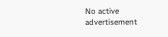No active advertisement